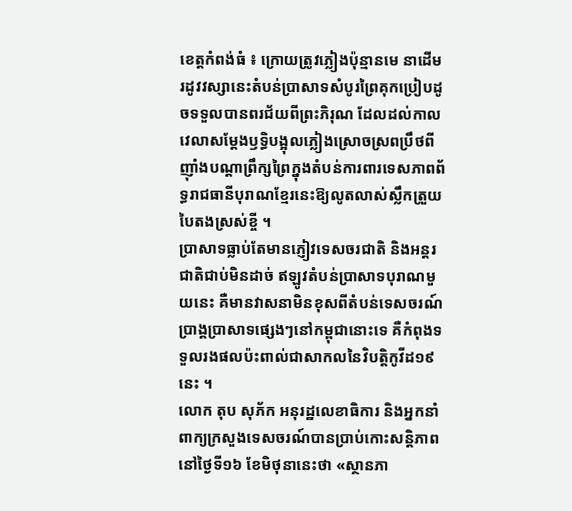ខេត្តកំពង់ធំ ៖ ក្រោយត្រូវភ្លៀងប៉ុន្មានមេ នាដើមរដូវវស្សានេះតំបន់ប្រាសាទសំបូរព្រៃគុកប្រៀបដូចទទួលបានពរជ័យពីព្រះភិរុណ ដែលដល់កាលវេលាសម្ដែងឫទ្ធិបង្អុលភ្លៀងស្រោចស្រពប្រឹថពី ញ៉ាំងបណ្ដាព្រឹក្សព្រៃក្នុងតំបន់ការពារទេសភាពព័ទ្ធរាជធានីបុរាណខ្មែរនេះឱ្យលូតលាស់ស្លឹកត្រួយបៃតងស្រស់ខ្ចី ។
ប្រាសាទធ្លាប់តែមានភ្ញៀវទេសចរជាតិ និងអន្តរជាតិជាប់មិនដាច់ ឥឡូវតំបន់ប្រាសាទបុរាណមួយនេះ គឺមានវាសនាមិនខុសពីតំបន់ទេសចរណ៍ប្រាង្គប្រាសាទផ្សេងៗនៅកម្ពុជានោះទេ គឺកំពុងទទួលរងផលប៉ះពាល់ជាសាកលនៃវិបត្តិកូវីដ១៩នេះ ។
លោក តុប សុភ័ក អនុរដ្ឋលេខាធិការ និងអ្នកនាំពាក្យក្រសួងទេសចរណ៍បានប្រាប់កោះសន្តិភាពនៅថ្ងៃទី១៦ ខែមិថុនានេះថា «ស្ថានភា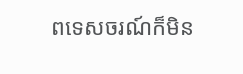ពទេសចរណ៍ក៏មិន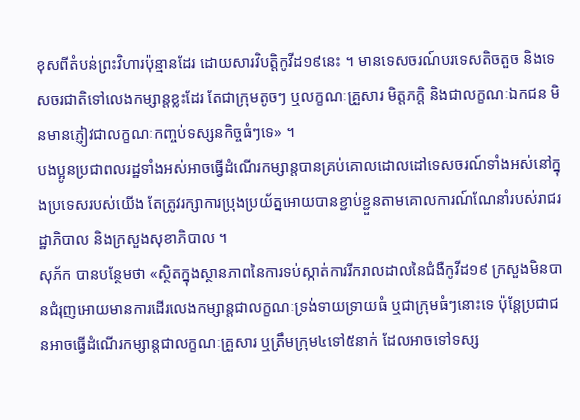ខុសពីតំបន់ព្រះវិហារប៉ុន្មានដែរ ដោយសារវិបត្តិកូវីដ១៩នេះ ។ មានទេសចរណ៍បរទេសតិចតួច និងទេសចរជាតិទៅលេងកម្សាន្តខ្លះដែរ តែជាក្រុមតូចៗ ឬលក្ខណៈគ្រួសារ មិត្តភក្តិ និងជាលក្ខណៈឯកជន មិនមានភ្ញៀវជាលក្ខណៈកញ្ចប់ទស្សនកិច្ចធំៗទេ» ។
បងប្អូនប្រជាពលរដ្ឋទាំងអស់អាចធ្វើដំណើរកម្សាន្តបានគ្រប់គោលដោលដៅទេសចរណ៍ទាំងអស់នៅក្នុងប្រទេសរបស់យើង តែត្រូវរក្សាការប្រុងប្រយ័ត្នអោយបានខ្ជាប់ខ្ជួនតាមគោលការណ៍ណែនាំរបស់រាជរដ្ឋាភិបាល និងក្រសួងសុខាភិបាល ។
សុភ័ក បានបន្ថែមថា «ស្ថិតក្នុងស្ថានភាពនៃការទប់ស្កាត់ការរីករាលដាលនៃជំងឺកូវីដ១៩ ក្រសួងមិនបានជំរុញអោយមានការដើរលេងកម្សាន្តជាលក្ខណៈទ្រង់ទាយទ្រាយធំ ឬជាក្រុមធំៗនោះទេ ប៉ុន្តែប្រជាជនអាចធ្វើដំណើរកម្សាន្តជាលក្ខណៈគ្រួសារ ឬត្រឹមក្រុម៤ទៅ៥នាក់ ដែលអាចទៅទស្ស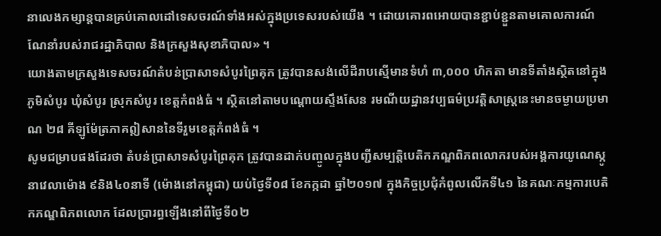នាលេងកម្សាន្តបានគ្រប់គោលដៅទេសចរណ៍ទាំងអស់ក្នុងប្រទេសរបស់យើង ។ ដោយគោរពអោយបានខ្ជាប់ខ្ជួនតាមគោលការណ៍ណែនាំរបស់រាជរដ្ឋាភិបាល និងក្រសួងសុខាភិបាល» ។
យោងតាមក្រសួងទេសចរណ៍តំបន់ប្រាសាទសំបូរព្រៃគុក ត្រូវបានសង់លើដីរាបស្មើមានទំហំ ៣,០០០ ហិកតា មានទីតាំងស្ថិតនៅក្នុងភូមិសំបូរ ឃុំសំបូរ ស្រុកសំបូរ ខេត្តកំពង់ធំ ។ ស្ថិតនៅតាមបណ្តោយស្ទឹងសែន រមណីយដ្ឋានវប្បធម៌ប្រវត្តិសាស្ត្រនេះមានចម្ងាយប្រមាណ ២៨ គីឡូម៉ែត្រភាគឦសាននៃទីរួមខេត្តកំពង់ធំ ។
សូមជម្រាបផងដែរថា តំបន់ប្រាសាទសំបូរព្រៃគុក ត្រូវបានដាក់បញ្ចូលក្នុងបញ្ជីសម្បត្តិបេតិកភណ្ឌពិភពលោករបស់អង្គការយូណេស្កូ នាវេលាម៉ោង ៩និង៤០នាទី (ម៉ោងនៅកម្ពុជា) យប់ថ្ងៃទី០៨ ខែកក្កដា ឆ្នាំ២០១៧ ក្នុងកិច្ចប្រជុំកំពូលលើកទី៤១ នៃគណៈកម្មការបេតិកភណ្ឌពិភពលោក ដែលប្រារព្ធឡើងនៅពីថ្ងៃទី០២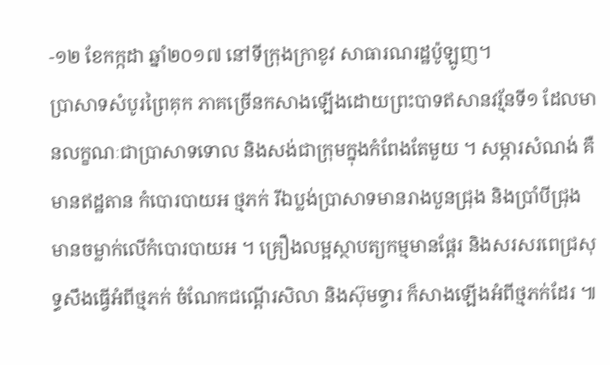-១២ ខែកក្កដា ឆ្នាំ២០១៧ នៅទីក្រុងក្រាខូវ សាធារណរដ្ឋប៉ូឡូញ។
ប្រាសាទសំបូរព្រៃគុក ភាគច្រើនកសាងឡើងដោយព្រះបាទឥសានវរ្ម័នទី១ ដែលមានលក្ខណៈជាប្រាសាទទោល និងសង់ជាក្រុមក្នុងកំពែងតែមួយ ។ សម្ភារសំណង់ គឺមានឥដ្ឋតាន កំបោរបាយអ ថ្មភក់ រីឯប្លង់ប្រាសាទមានរាងបួនជ្រុង និងប្រាំបីជ្រុង មានចម្លាក់លើកំបោរបាយអ ។ គ្រឿងលម្អស្ថាបត្យកម្មមានផ្តែរ និងសរសរពេជ្រសុទ្ធសឹងធ្វើអំពីថ្មភក់ ចំណែកជណ្ដើរសិលា និងស៊ុមទ្វារ ក៏សាងឡើងអំពីថ្មភក់ដែរ ៕